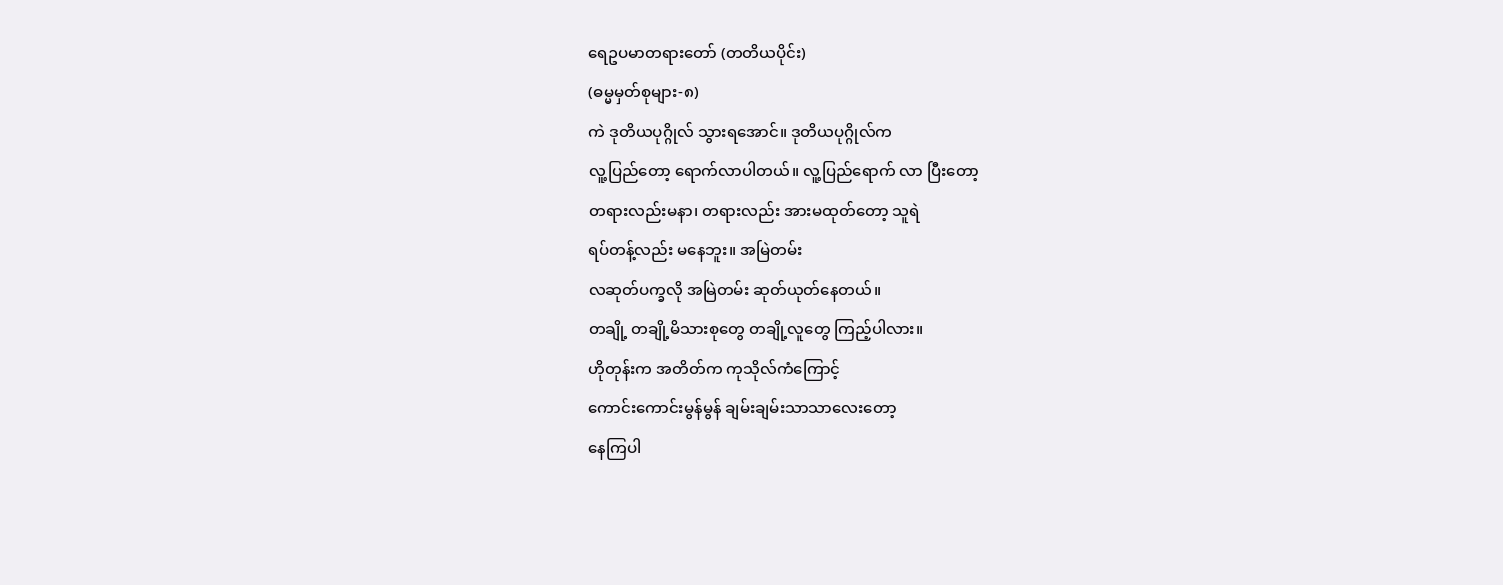ရေဥပမာတရားတော် (တတိယပိုင်း)
(ဓမ္မမှတ်စုများ-၈)
ကဲ ဒုတိယပုဂ္ဂိုလ် သွားရအောင်။ ဒုတိယပုဂ္ဂိုလ်က
လူ့ပြည်တော့ ရောက်လာပါတယ်။ လူ့ပြည်ရောက် လာ ပြီးတော့
တရားလည်းမနာ၊ တရားလည်း အားမထုတ်တော့ သူရဲ
ရပ်တန့်လည်း မနေဘူး။ အမြဲတမ်း
လဆုတ်ပက္ခလို အမြဲတမ်း ဆုတ်ယုတ်နေတယ်။
တချို့ တချို့မိသားစုတွေ တချို့လူတွေ ကြည့်ပါလား။
ဟိုတုန်းက အတိတ်က ကုသိုလ်ကံကြောင့်
ကောင်းကောင်းမွန်မွန် ချမ်းချမ်းသာသာလေးတော့
နေကြပါ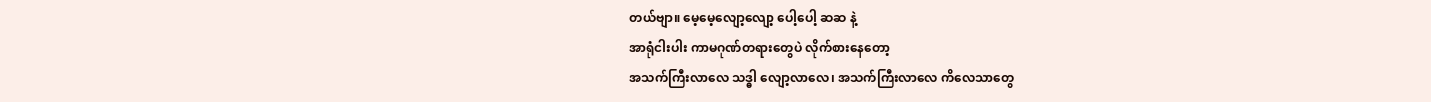တယ်ဗျာ။ မေ့မေ့လျော့လျော့ ပေါ့ပေါ့ ဆဆ နဲ့
အာရုံငါးပါး ကာမဂုဏ်တရားတွေပဲ လိုက်စားနေတော့
အသက်ကြီးလာလေ သဒ္ဓါ လျော့လာလေ၊ အသက်ကြီးလာလေ ကိလေသာတွေ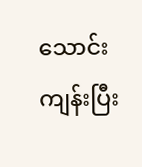သောင်းကျန်းပြီး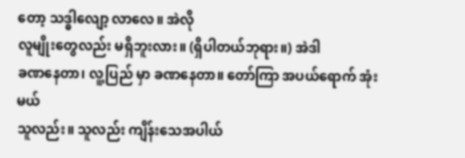တော့ သဒ္ဓါလျော့ လာလေ။ အဲလို
လူမျိုးတွေလည်း မရှိဘူးလား။ (ရှိပါတယ်ဘုရား။) အဲဒါ
ခဏနေတာ၊ လူ့ပြည် မှာ ခဏနေတာ။ တော်ကြာ အပယ်ရောက် အုံးမယ်
သူလည်း။ သူလည်း ကျိန်းသေအပါယ်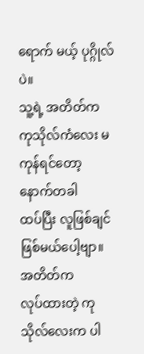ရောက် မယ့် ပုဂ္ဂိုလ်ပဲ။
သူ့ရဲ့ အတိတ်က ကုသိုလ်ကံလေး မကုန်ရင်တော့ နောက်တခါ
ထပ်ပြီး လူဖြစ်ချင် ဖြစ်မယ်ပေါ့ဗျာ။ အတိတ်က
လုပ်ထားတဲ့ ကုသိုလ်လေးက ပါ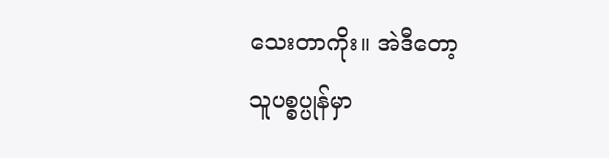သေးတာကိုး။ အဲဒီတော့
သူပစ္စပ္ပုန်မှာ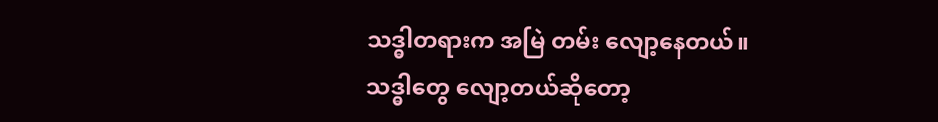သဒ္ဓါတရားက အမြဲ တမ်း လျော့နေတယ်။
သဒ္ဓါတွေ လျော့တယ်ဆိုတော့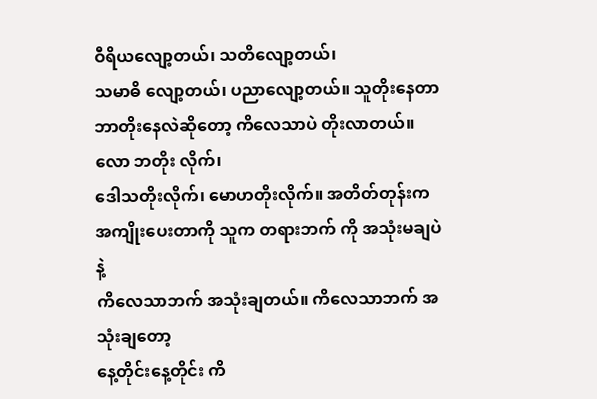ဝီရိယလျော့တယ်၊ သတိလျော့တယ်၊
သမာဓိ လျော့တယ်၊ ပညာလျော့တယ်။ သူတိုးနေတာ
ဘာတိုးနေလဲဆိုတော့ ကိလေသာပဲ တိုးလာတယ်။ လော ဘတိုး လိုက်၊
ဒေါသတိုးလိုက်၊ မောဟတိုးလိုက်။ အတိတ်တုန်းက
အကျိုးပေးတာကို သူက တရားဘက် ကို အသုံးမချပဲနဲ့
ကိလေသာဘက် အသုံးချတယ်။ ကိလေသာဘက် အသုံးချတော့
နေ့တိုင်းနေ့တိုင်း ကိ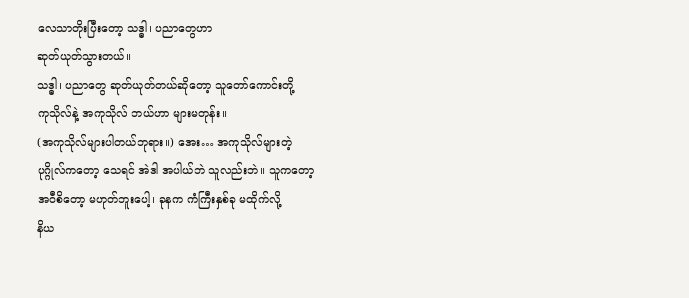လေသာတိုးပြီးတော့ သဒ္ဓါ၊ ပညာတွေဟာ
ဆုတ်ယုတ်သွားတယ်။
သဒ္ဓါ၊ ပညာတွေ ဆုတ်ယုတ်တယ်ဆိုတော့ သူတော်ကောင်းတို့
ကုသိုလ်နဲ့ အကုသိုလ် ဘယ်ဟာ များမတုန်း။
(အကုသိုလ်များပါတယ်ဘုရား။) အေး… အကုသိုလ်များတဲ့
ပုဂ္ဂိုလ်ကတော့ သေရင် အဲဒါ အပါယ်ဘဲ သူလည်းဘဲ။ သူကတော့
အဝီစိတော့ မဟုတ်ဘူးပေါ့၊ ခုနက ကံကြီးနှစ်ခု မထိုက်လို့
နိယ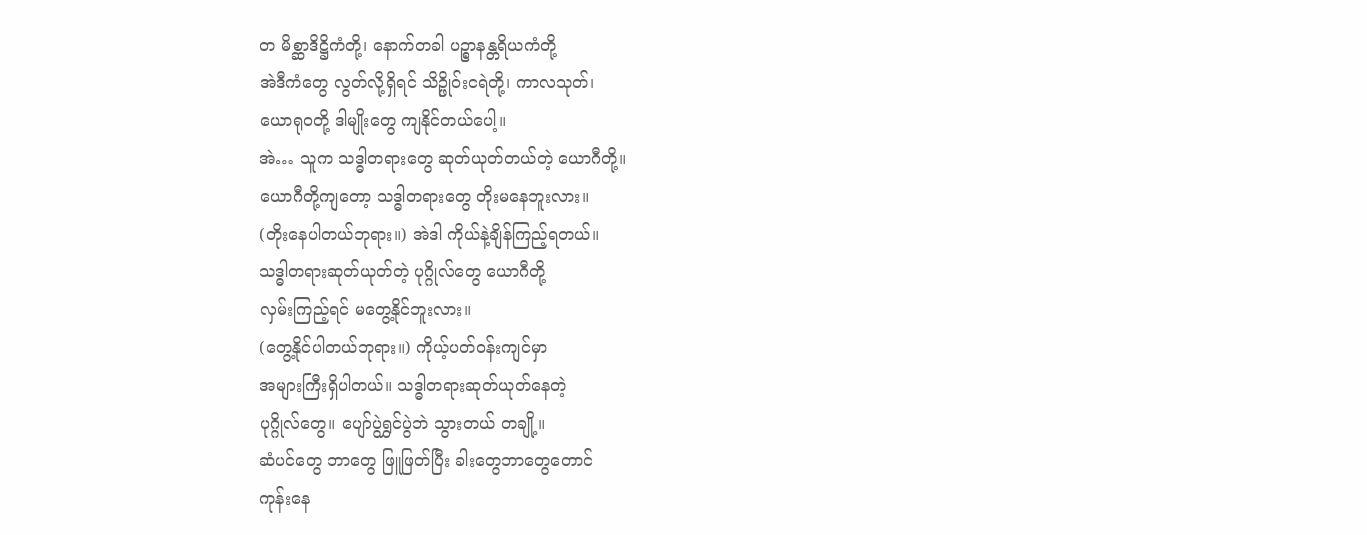တ မိစ္ဆာဒိဋ္ဌိကံတို့၊ နောက်တခါ ပဉ္စာနန္တရိယကံတို့
အဲဒီကံတွေ လွတ်လို့ရှိရင် သိဉ္ဖိုဝ်းငရဲတို့၊ ကာလသုတ်၊
ယောရုဝတို့ ဒါမျိုးတွေ ကျနိုင်တယ်ပေါ့။
အဲ… သူက သဒ္ဓါတရားတွေ ဆုတ်ယုတ်တယ်တဲ့ ယောဂီတို့။
ယောဂီတို့ကျတော့ သဒ္ဓါတရားတွေ တိုးမနေဘူးလား။
(တိုးနေပါတယ်ဘုရား။) အဲဒါ ကိုယ်နဲ့ချိန်ကြည့်ရတယ်။
သဒ္ဓါတရားဆုတ်ယုတ်တဲ့ ပုဂ္ဂိုလ်တွေ ယောဂီတို့
လှမ်းကြည့်ရင် မတွေ့နိုင်ဘူးလား။
(တွေ့နိုင်ပါတယ်ဘုရား။) ကိုယ့်ပတ်ဝန်းကျင်မှာ
အများကြီးရှိပါတယ်။ သဒ္ဓါတရားဆုတ်ယုတ်နေတဲ့
ပုဂ္ဂိုလ်တွေ။ ပျော်ပွဲရွှင်ပွဲဘဲ သွားတယ် တချို့။
ဆံပင်တွေ ဘာတွေ ဖြူဖြတ်ပြီး ခါးတွေဘာတွေတောင်
ကုန်းနေ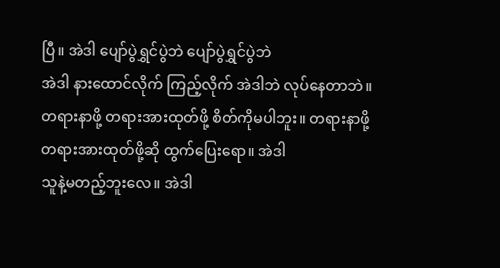ပြီ။ အဲဒါ ပျော်ပွဲရွှင်ပွဲဘဲ ပျော်ပွဲရွှင်ပွဲဘဲ
အဲဒါ နားထောင်လိုက် ကြည့်လိုက် အဲဒါဘဲ လုပ်နေတာဘဲ။
တရားနာဖို့ တရားအားထုတ်ဖို့ စိတ်ကိုမပါဘူး။ တရားနာဖို့
တရားအားထုတ်ဖို့ဆို ထွက်ပြေးရော။ အဲဒါ
သူနဲ့မတည့်ဘူးလေ။ အဲဒါ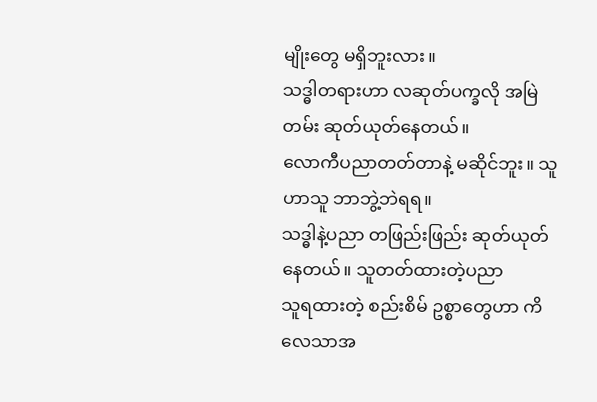မျိုးတွေ မရှိဘူးလား။
သဒ္ဓါတရားဟာ လဆုတ်ပက္ခလို အမြဲတမ်း ဆုတ်ယုတ်နေတယ်။
လောကီပညာတတ်တာနဲ့ မဆိုင်ဘူး။ သူဟာသူ ဘာဘွဲ့ဘဲရရ။
သဒ္ဓါနဲ့ပညာ တဖြည်းဖြည်း ဆုတ်ယုတ်နေတယ်။ သူတတ်ထားတဲ့ပညာ
သူရထားတဲ့ စည်းစိမ် ဥစ္စာတွေဟာ ကိလေသာအ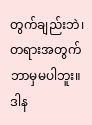တွက်ချည်းဘဲ၊
တရားအတွက် ဘာမှမပါဘူး။ ဒါန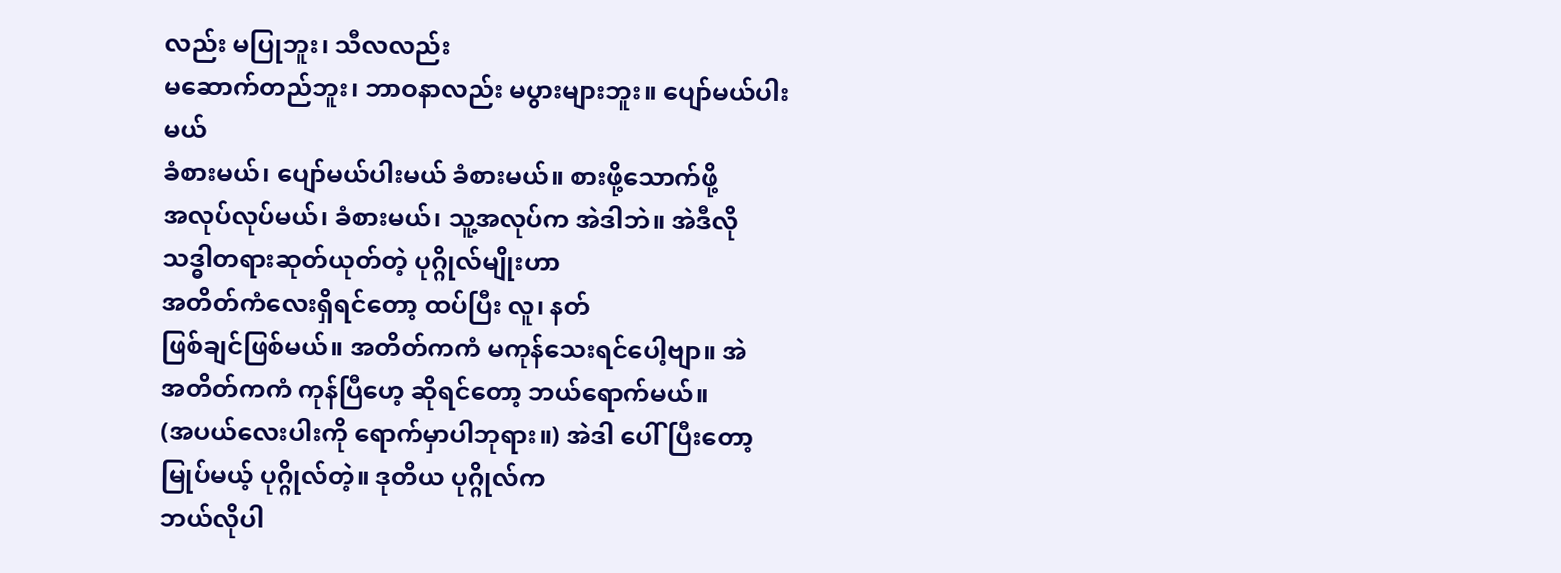လည်း မပြုဘူး၊ သီလလည်း
မဆောက်တည်ဘူး၊ ဘာဝနာလည်း မပွားများဘူး။ ပျော်မယ်ပါးမယ်
ခံစားမယ်၊ ပျော်မယ်ပါးမယ် ခံစားမယ်။ စားဖို့သောက်ဖို့
အလုပ်လုပ်မယ်၊ ခံစားမယ်၊ သူ့အလုပ်က အဲဒါဘဲ။ အဲဒီလို
သဒ္ဓါတရားဆုတ်ယုတ်တဲ့ ပုဂ္ဂိုလ်မျိုးဟာ
အတိတ်ကံလေးရှိရင်တော့ ထပ်ပြီး လူ၊ နတ်
ဖြစ်ချင်ဖြစ်မယ်။ အတိတ်ကကံ မကုန်သေးရင်ပေါ့ဗျာ။ အဲ
အတိတ်ကကံ ကုန်ပြီဟေ့ ဆိုရင်တော့ ဘယ်ရောက်မယ်။
(အပယ်လေးပါးကို ရောက်မှာပါဘုရား။) အဲဒါ ပေါ်ပြီးတော့
မြုပ်မယ့် ပုဂ္ဂိုလ်တဲ့။ ဒုတိယ ပုဂ္ဂိုလ်က
ဘယ်လိုပါ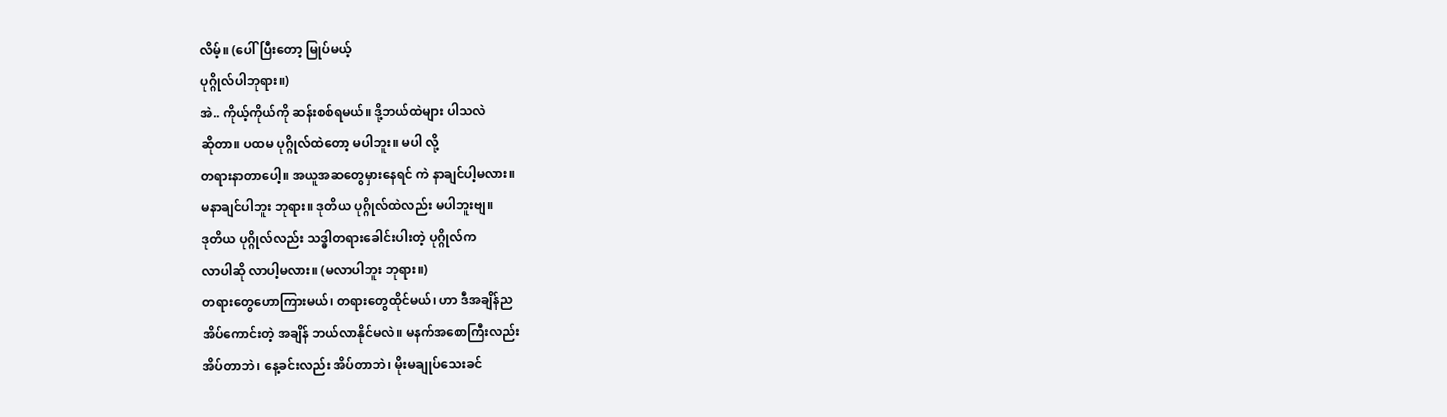လိမ့်။ (ပေါ်ပြီးတော့ မြုပ်မယ့်
ပုဂ္ဂိုလ်ပါဘုရား။)
အဲ.. ကိုယ့်ကိုယ်ကို ဆန်းစစ်ရမယ်။ ဒို့ဘယ်ထဲများ ပါသလဲ
ဆိုတာ။ ပထမ ပုဂ္ဂိုလ်ထဲတော့ မပါဘူး။ မပါ လို့
တရားနာတာပေါ့။ အယူအဆတွေမှားနေရင် ကဲ နာချင်ပါ့မလား။
မနာချင်ပါဘူး ဘုရား။ ဒုတိယ ပုဂ္ဂိုလ်ထဲလည်း မပါဘူးဗျ။
ဒုတိယ ပုဂ္ဂိုလ်လည်း သဒ္ဓါတရားခေါင်းပါးတဲ့ ပုဂ္ဂိုလ်က
လာပါဆို လာပါ့မလား။ (မလာပါဘူး ဘုရား။)
တရားတွေဟောကြားမယ်၊ တရားတွေထိုင်မယ်၊ ဟာ ဒီအချိန်ည
အိပ်ကောင်းတဲ့ အချိန် ဘယ်လာနိုင်မလဲ။ မနက်အစောကြီးလည်း
အိပ်တာဘဲ၊ နေ့ခင်းလည်း အိပ်တာဘဲ၊ မိုးမချုပ်သေးခင်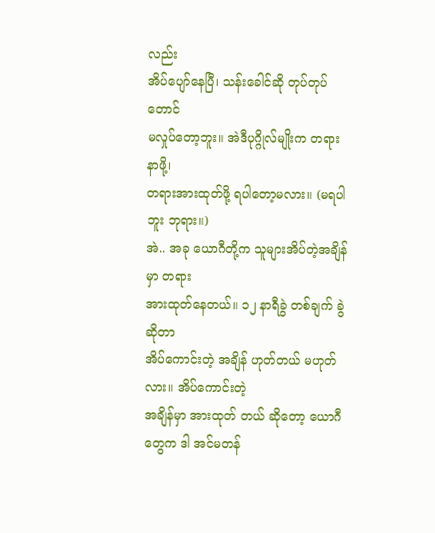လည်း
အိပ်ပျော်နေပြီ၊ သန်းခေါင်ဆို တုပ်တုပ်တောင်
မလှုပ်တော့ဘူး။ အဲဒီပုဂ္ဂိုလ်မျိုးက တရားနာဖို့၊
တရားအားထုတ်ဖို့ ရပါတော့မလား။ (မရပါဘူး ဘုရား။)
အဲ.. အခု ယောဂီတို့က သူများအိပ်တဲ့အချိန်မှာ တရား
အားထုတ်နေတယ်။ ၁၂ နာရီခွဲ တစ်ချက် ခွဲဆိုတာ
အိပ်ကောင်းတဲ့ အချိန် ဟုတ်တယ် မဟုတ်လား။ အိပ်ကောင်းတဲ့
အချိန်မှာ အားထုတ် တယ် ဆိုတော့ ယောဂီတွေက ဒါ အင်မတန်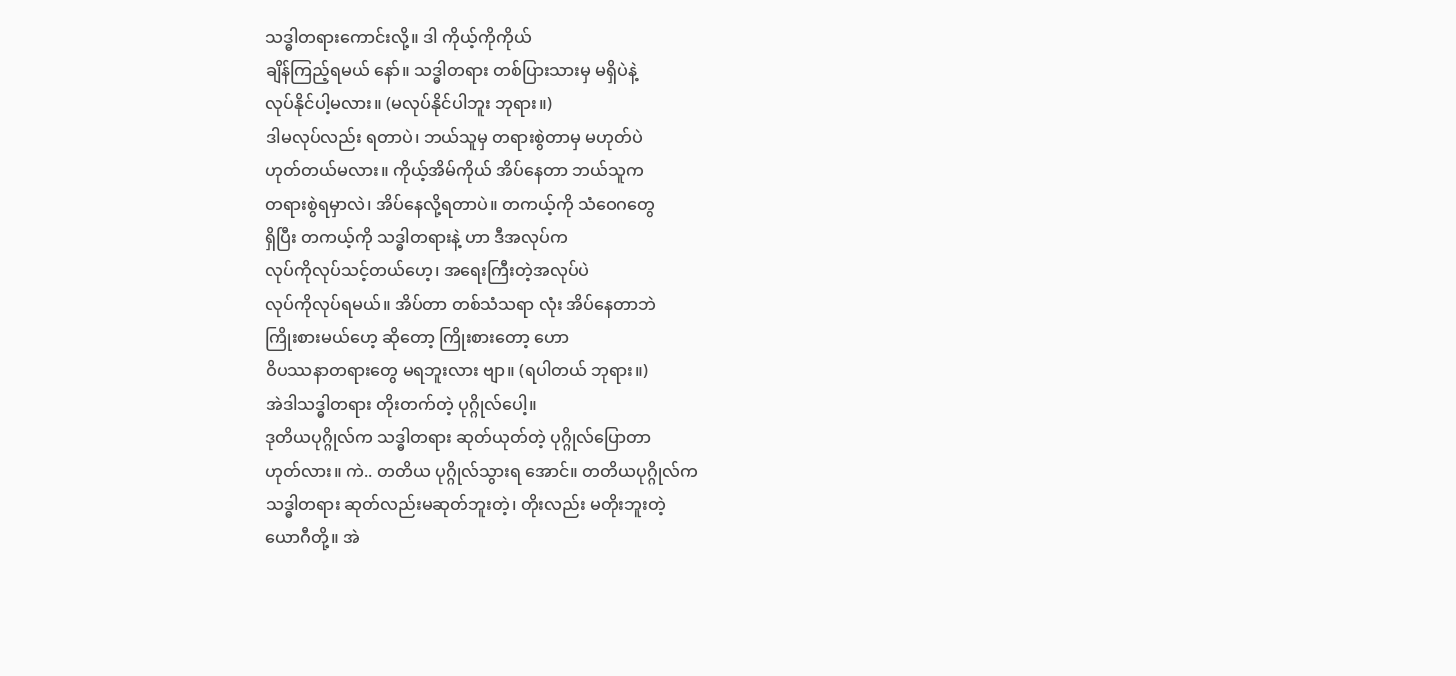သဒ္ဓါတရားကောင်းလို့။ ဒါ ကိုယ့်ကိုကိုယ်
ချိန်ကြည့်ရမယ် နော်။ သဒ္ဓါတရား တစ်ပြားသားမှ မရှိပဲနဲ့
လုပ်နိုင်ပါ့မလား။ (မလုပ်နိုင်ပါဘူး ဘုရား။)
ဒါမလုပ်လည်း ရတာပဲ၊ ဘယ်သူမှ တရားစွဲတာမှ မဟုတ်ပဲ
ဟုတ်တယ်မလား။ ကိုယ့်အိမ်ကိုယ် အိပ်နေတာ ဘယ်သူက
တရားစွဲရမှာလဲ၊ အိပ်နေလို့ရတာပဲ။ တကယ့်ကို သံဝေဂတွေ
ရှိပြီး တကယ့်ကို သဒ္ဓါတရားနဲ့ ဟာ ဒီအလုပ်က
လုပ်ကိုလုပ်သင့်တယ်ဟေ့၊ အရေးကြီးတဲ့အလုပ်ပဲ
လုပ်ကိုလုပ်ရမယ်။ အိပ်တာ တစ်သံသရာ လုံး အိပ်နေတာဘဲ
ကြိုးစားမယ်ဟေ့ ဆိုတော့ ကြိုးစားတော့ ဟော
ဝိပဿနာတရားတွေ မရဘူးလား ဗျာ။ (ရပါတယ် ဘုရား။)
အဲဒါသဒ္ဓါတရား တိုးတက်တဲ့ ပုဂ္ဂိုလ်ပေါ့။
ဒုတိယပုဂ္ဂိုလ်က သဒ္ဓါတရား ဆုတ်ယုတ်တဲ့ ပုဂ္ဂိုလ်ပြောတာ
ဟုတ်လား။ ကဲ.. တတိယ ပုဂ္ဂိုလ်သွားရ အောင်။ တတိယပုဂ္ဂိုလ်က
သဒ္ဓါတရား ဆုတ်လည်းမဆုတ်ဘူးတဲ့၊ တိုးလည်း မတိုးဘူးတဲ့
ယောဂီတို့။ အဲ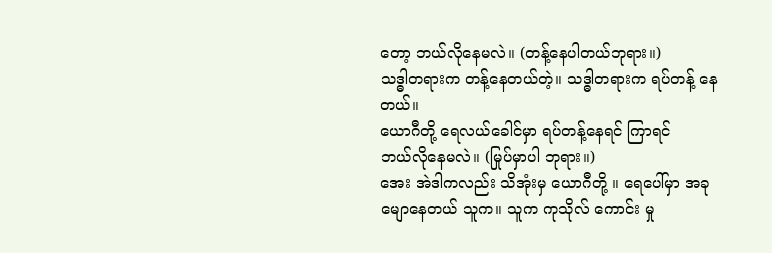တော့ ဘယ်လိုနေမလဲ။ (တန့်နေပါတယ်ဘုရား။)
သဒ္ဓါတရားက တန့်နေတယ်တဲ့။ သဒ္ဓါတရားက ရပ်တန့် နေတယ်။
ယောဂီတို့ ရေလယ်ခေါင်မှာ ရပ်တန့်နေရင် ကြာရင်
ဘယ်လိုနေမလဲ။ (မြုပ်မှာပါ ဘုရား။)
အေး အဲဒါကလည်း သိအုံးမှ ယောဂီတို့ ။ ရေပေါ်မှာ အခု
မျောနေတယ် သူက။ သူက ကုသိုလ် ကောင်း မှု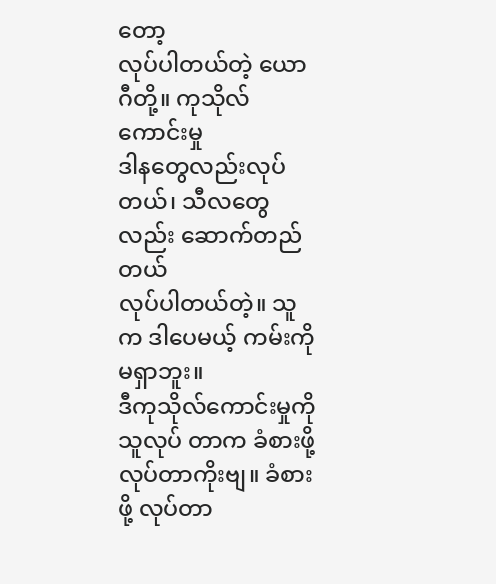တော့
လုပ်ပါတယ်တဲ့ ယောဂီတို့။ ကုသိုလ်ကောင်းမှု
ဒါနတွေလည်းလုပ်တယ်၊ သီလတွေလည်း ဆောက်တည်တယ်
လုပ်ပါတယ်တဲ့။ သူက ဒါပေမယ့် ကမ်းကိုမရှာဘူး။
ဒီကုသိုလ်ကောင်းမှုကို သူလုပ် တာက ခံစားဖို့
လုပ်တာကိုးဗျ။ ခံစားဖို့ လုပ်တာ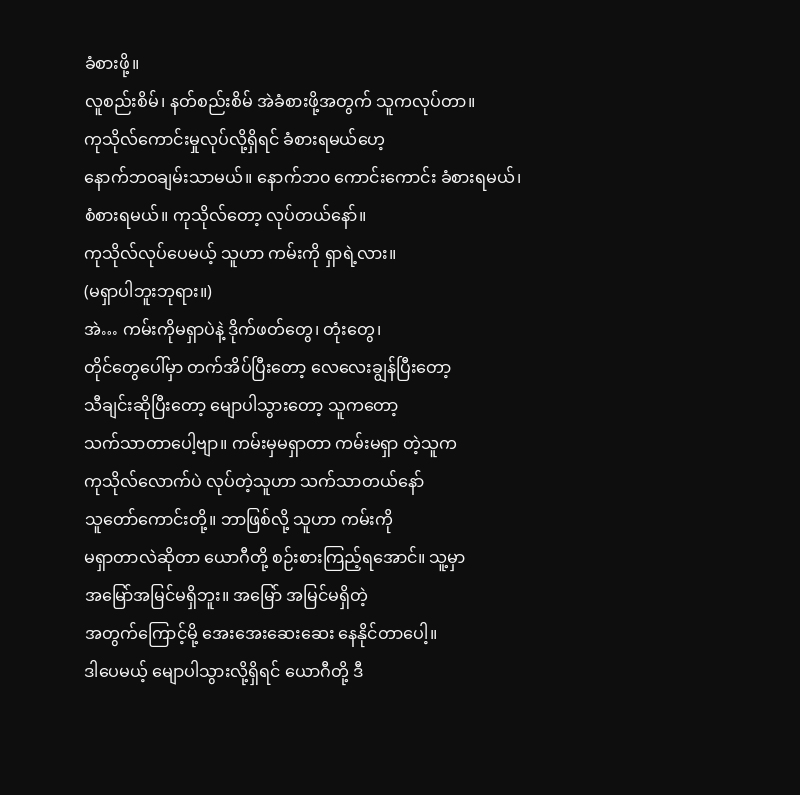ခံစားဖို့။
လူစည်းစိမ်၊ နတ်စည်းစိမ် အဲခံစားဖို့အတွက် သူကလုပ်တာ။
ကုသိုလ်ကောင်းမှုလုပ်လို့ရှိရင် ခံစားရမယ်ဟေ့
နောက်ဘဝချမ်းသာမယ်။ နောက်ဘ၀ ကောင်းကောင်း ခံစားရမယ်၊
စံစားရမယ်။ ကုသိုလ်တော့ လုပ်တယ်နော်။
ကုသိုလ်လုပ်ပေမယ့် သူဟာ ကမ်းကို ရှာရဲ့လား။
(မရှာပါဘူးဘုရား။)
အဲ… ကမ်းကိုမရှာပဲနဲ့ ဒိုက်ဖတ်တွေ၊ တုံးတွေ၊
တိုင်တွေပေါ်မှာ တက်အိပ်ပြီးတော့ လေလေးချွန်ပြီးတော့
သီချင်းဆိုပြီးတော့ မျောပါသွားတော့ သူကတော့
သက်သာတာပေါ့ဗျာ။ ကမ်းမှမရှာတာ ကမ်းမရှာ တဲ့သူက
ကုသိုလ်လောက်ပဲ လုပ်တဲ့သူဟာ သက်သာတယ်နော်
သူတော်ကောင်းတို့။ ဘာဖြစ်လို့ သူဟာ ကမ်းကို
မရှာတာလဲဆိုတာ ယောဂီတို့ စဉ်းစားကြည့်ရအောင်။ သူ့မှာ
အမြော်အမြင်မရှိဘူး။ အမြော် အမြင်မရှိတဲ့
အတွက်ကြောင့်မို့ အေးအေးဆေးဆေး နေနိုင်တာပေါ့။
ဒါပေမယ့် မျောပါသွားလို့ရှိရင် ယောဂီတို့ ဒီ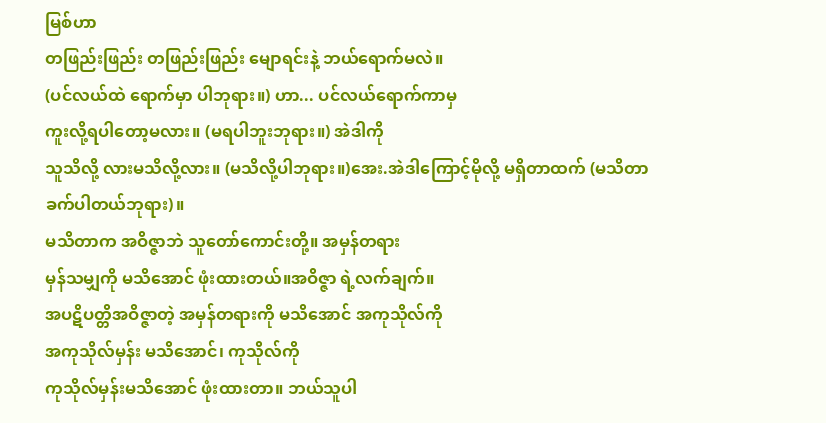မြစ်ဟာ
တဖြည်းဖြည်း တဖြည်းဖြည်း မျောရင်းနဲ့ ဘယ်ရောက်မလဲ။
(ပင်လယ်ထဲ ရောက်မှာ ပါဘုရား။) ဟာ... ပင်လယ်ရောက်ကာမှ
ကူးလို့ရပါတော့မလား။ (မရပါဘူးဘုရား။) အဲဒါကို
သူသိလို့ လားမသိလို့လား။ (မသိလို့ပါဘုရား။)အေး.အဲဒါကြောင့်မိုလို့ မရှိတာထက် (မသိတာ
ခက်ပါတယ်ဘုရား)။
မသိတာက အဝိဇ္ဇာဘဲ သူတော်ကောင်းတို့။ အမှန်တရား
မှန်သမျှကို မသိအောင် ဖုံးထားတယ်။အဝိဇ္ဇာ ရဲ့လက်ချက်။
အပဋိပတ္တိအဝိဇ္ဇာတဲ့ အမှန်တရားကို မသိအောင် အကုသိုလ်ကို
အကုသိုလ်မှန်း မသိအောင်၊ ကုသိုလ်ကို
ကုသိုလ်မှန်းမသိအောင် ဖုံးထားတာ။ ဘယ်သူပါ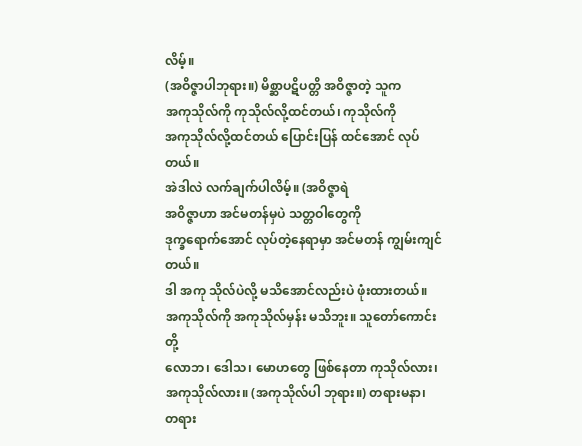လိမ့်။
(အဝိဇ္ဇာပါဘုရား။) မိစ္ဆာပဋိပတ္တိ အဝိဇ္ဇာတဲ့ သူက
အကုသိုလ်ကို ကုသိုလ်လို့ထင်တယ်၊ ကုသိုလ်ကို
အကုသိုလ်လို့ထင်တယ် ပြောင်းပြန် ထင်အောင် လုပ်တယ်။
အဲဒါလဲ လက်ချက်ပါလိမ့်။ (အဝိဇ္ဇာရဲ
အဝိဇ္ဇာဟာ အင်မတန်မှပဲ သတ္တဝါတွေကို
ဒုက္ခရောက်အောင် လုပ်တဲ့နေရာမှာ အင်မတန် ကျွမ်းကျင်တယ်။
ဒါ အကု သိုလ်ပဲလို့ မသိအောင်လည်းပဲ ဖုံးထားတယ်။
အကုသိုလ်ကို အကုသိုလ်မှန်း မသိဘူး။ သူတော်ကောင်း တို့
လောဘ၊ ဒေါသ၊ မောဟတွေ ဖြစ်နေတာ ကုသိုလ်လား၊
အကုသိုလ်လား။ (အကုသိုလ်ပါ ဘုရား။) တရားမနာ၊
တရား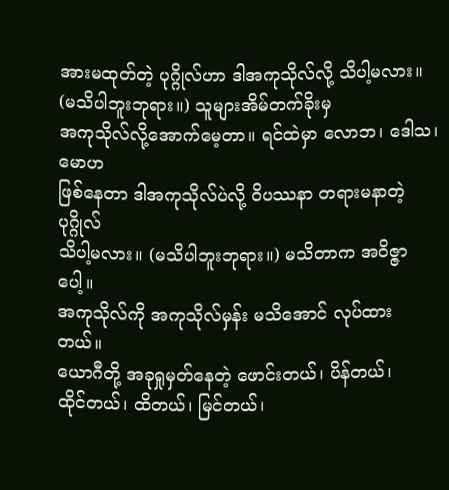အားမထုတ်တဲ့ ပုဂ္ဂိုလ်ဟာ ဒါအကုသိုလ်လို့ သိပါ့မလား။
(မသိပါဘူးဘုရား။) သူများအိမ်တက်ခိုးမှ
အကုသိုလ်လို့အောက်မေ့တာ။ ရင်ထဲမှာ လောဘ၊ ဒေါသ၊ မောဟ
ဖြစ်နေတာ ဒါအကုသိုလ်ပဲလို့ ဝိပဿနာ တရားမနာတဲ့ ပုဂ္ဂိုလ်
သိပါ့မလား။ (မသိပါဘူးဘုရား။) မသိတာက အဝိဇ္ဇာပေါ့။
အကုသိုလ်ကို အကုသိုလ်မှန်း မသိအောင် လုပ်ထားတယ်။
ယောဂီတို့ အခုရှုမှတ်နေတဲ့ ဖောင်းတယ်၊ ပိန်တယ်၊
ထိုင်တယ်၊ ထိတယ်၊ မြင်တယ်၊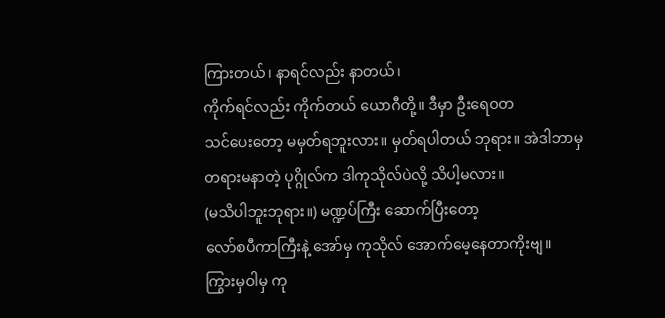ကြားတယ်၊ နာရင်လည်း နာတယ်၊
ကိုက်ရင်လည်း ကိုက်တယ် ယောဂီတို့။ ဒီမှာ ဦးရေဝတ
သင်ပေးတော့ မမှတ်ရဘူးလား။ မှတ်ရပါတယ် ဘုရား။ အဲဒါဘာမှ
တရားမနာတဲ့ ပုဂ္ဂိုလ်က ဒါကုသိုလ်ပဲလို့ သိပါ့မလား။
(မသိပါဘူးဘုရား။) မဏ္ဍပ်ကြီး ဆောက်ပြီးတော့
လော်စပီကာကြီးနဲ့ အော်မှ ကုသိုလ် အောက်မေ့နေတာကိုးဗျ။
ကြွားမှဝါမှ ကု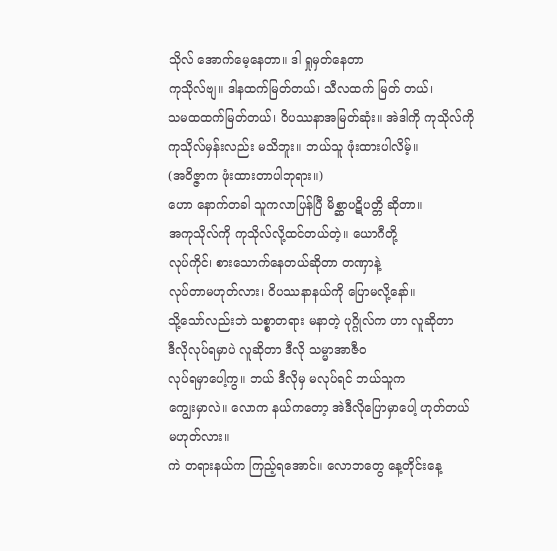သိုလ် အောက်မေ့နေတာ။ ဒါ ရှုမှတ်နေတာ
ကုသိုလ်ဗျ။ ဒါနထက်မြတ်တယ်၊ သီလထက် မြတ် တယ်၊
သမထထက်မြတ်တယ်၊ ဝိပဿနာအမြတ်ဆုံး။ အဲဒါကို ကုသိုလ်ကို
ကုသိုလ်မှန်းလည်း မသိဘူး။ ဘယ်သူ ဖုံးထားပါလိမ့်။
(အဝိဇ္ဇာက ဖုံးထားတာပါဘုရား။)
ဟော နောက်တခါ သူကလာပြန်ပြီ မိစ္ဆာပဋိပတ္တိ ဆိုတာ။
အကုသိုလ်ကို ကုသိုလ်လို့ထင်တယ်တဲ့။ ယောဂီတို့
လုပ်ကိုင်၊ စားသောက်နေတယ်ဆိုတာ တဏှာနဲ့
လုပ်တာမဟုတ်လား၊ ဝိပဿနာနယ်ကို ပြောမလို့နော်။
သို့သော်လည်းဘဲ သစ္စာတရား မနာတဲ့ ပုဂ္ဂိုလ်က ဟာ လူဆိုတာ
ဒီလိုလုပ်ရမှာပဲ လူဆိုတာ ဒီလို သမ္မာအာဇီ၀
လုပ်ရမှာပေါ့ကွ။ ဘယ် ဒီလိုမှ မလုပ်ရင် ဘယ်သူက
ကျွေးမှာလဲ။ လောက နယ်ကတော့ အဲဒီလိုပြောမှာပေါ့ ဟုတ်တယ်
မဟုတ်လား။
ကဲ တရားနယ်က ကြည့်ရအောင်။ လောဘတွေ နေ့တိုင်းနေ့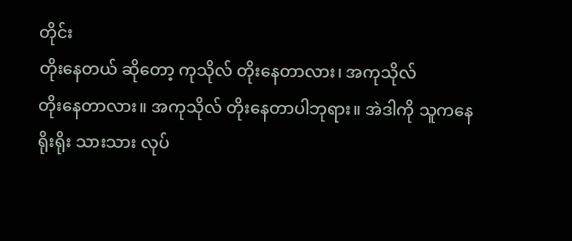တိုင်း
တိုးနေတယ် ဆိုတော့ ကုသိုလ် တိုးနေတာလား၊ အကုသိုလ်
တိုးနေတာလား။ အကုသိုလ် တိုးနေတာပါဘုရား။ အဲဒါကို သူကနေ
ရိုးရိုး သားသား လုပ်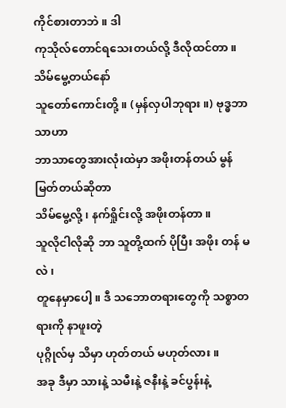ကိုင်စားတာဘဲ။ ဒါ
ကုသိုလ်တောင်ရသေးတယ်လို့ ဒီလိုထင်တာ။ သိမ်မွေ့တယ်နော်
သူတော်ကောင်းတို့။ (မှန်လှပါဘုရား။) ဗုဒ္ဓဘာသာဟာ
ဘာသာတွေအားလုံးထဲမှာ အဖိုးတန်တယ် မွန် မြတ်တယ်ဆိုတာ
သိမ်မွေ့လို့၊ နက်ရှိုင်းလို့ အဖိုးတန်တာ။
သူလိုငါလိုဆို ဘာ သူတို့ထက် ပိုပြီး အဖိုး တန် မလဲ၊
တူနေမှာပေါ့။ ဒီ သဘောတရားတွေကို သစ္စာတရားကို နာဖူးတဲ့
ပုဂ္ဂိုလ်မှ သိမှာ ဟုတ်တယ် မဟုတ်လား။
အခု ဒီမှာ သားနဲ့ သမီးနဲ့ ဇနီးနဲ့ ခင်ပွန်းနဲ့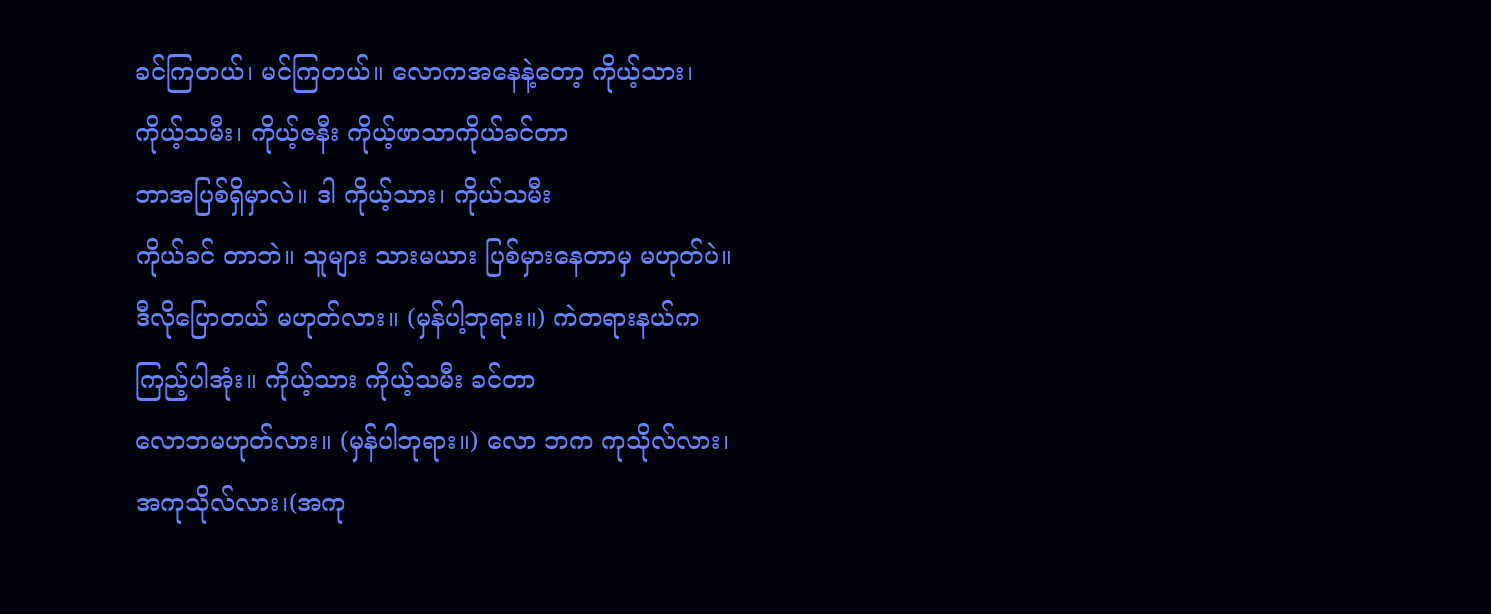ခင်ကြတယ်၊ မင်ကြတယ်။ လောကအနေနဲ့တော့ ကိုယ့်သား၊
ကိုယ့်သမီး၊ ကိုယ့်ဇနီး ကိုယ့်ဖာသာကိုယ်ခင်တာ
ဘာအပြစ်ရှိမှာလဲ။ ဒါ ကိုယ့်သား၊ ကိုယ်သမီး
ကိုယ်ခင် တာဘဲ။ သူများ သားမယား ပြစ်မှားနေတာမှ မဟုတ်ပဲ။
ဒီလိုပြောတယ် မဟုတ်လား။ (မှန်ပါ့ဘုရား။) ကဲတရားနယ်က
ကြည့်ပါအုံး။ ကိုယ့်သား ကိုယ့်သမီး ခင်တာ
လောဘမဟုတ်လား။ (မှန်ပါဘုရား။) လော ဘက ကုသိုလ်လား၊
အကုသိုလ်လား၊(အကု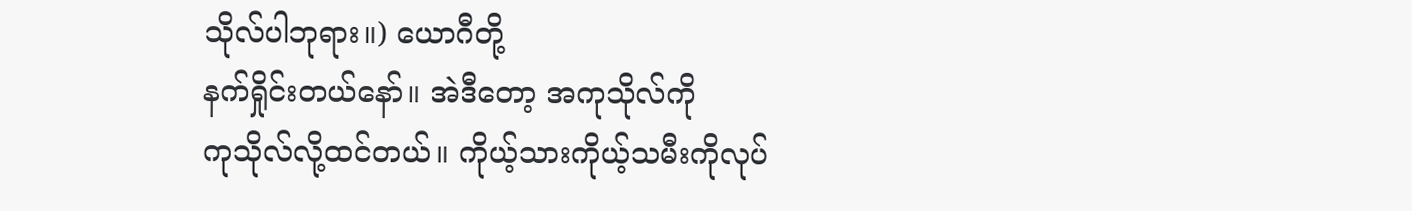သိုလ်ပါဘုရား။) ယောဂီတို့
နက်ရှိုင်းတယ်နော်။ အဲဒီတော့ အကုသိုလ်ကို
ကုသိုလ်လို့ထင်တယ်။ ကိုယ့်သားကိုယ့်သမီးကိုလုပ်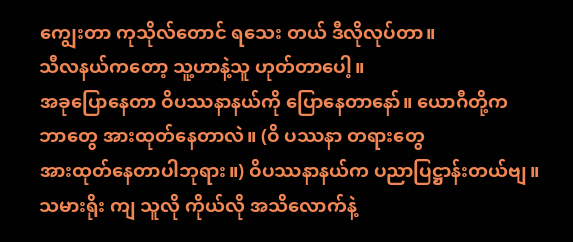ကျွေးတာ ကုသိုလ်တောင် ရသေး တယ် ဒီလိုလုပ်တာ။
သီလနယ်ကတော့ သူ့ဟာနဲ့သူ ဟုတ်တာပေါ့။
အခုပြောနေတာ ဝိပဿနာနယ်ကို ပြောနေတာနော်။ ယောဂီတို့က
ဘာတွေ အားထုတ်နေတာလဲ။ (ဝိ ပဿနာ တရားတွေ
အားထုတ်နေတာပါဘုရား။) ဝိပဿနာနယ်က ပညာပြဋ္ဌာန်းတယ်ဗျ။
သမားရိုး ကျ သူလို ကိုယ်လို အသိလောက်နဲ့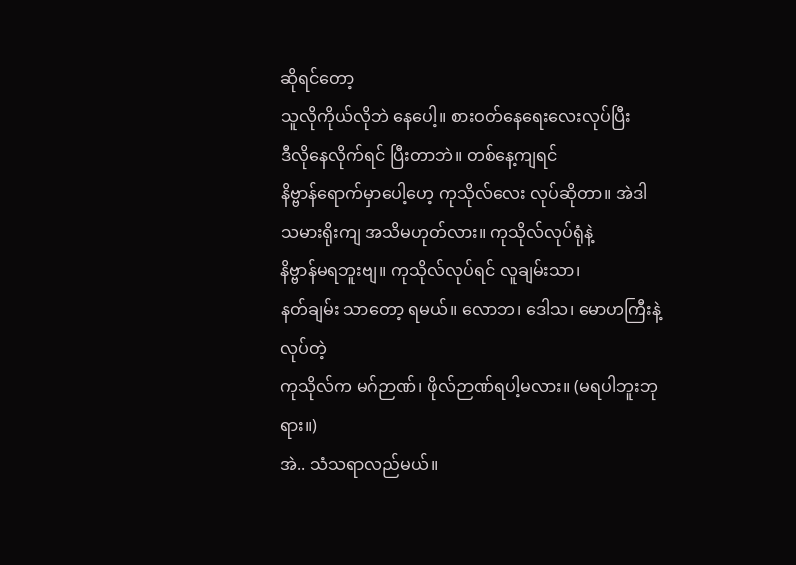ဆိုရင်တော့
သူလိုကိုယ်လိုဘဲ နေပေါ့။ စားဝတ်နေရေးလေးလုပ်ပြီး
ဒီလိုနေလိုက်ရင် ပြီးတာဘဲ။ တစ်နေ့ကျရင်
နိဗ္ဗာန်ရောက်မှာပေါ့ဟေ့ ကုသိုလ်လေး လုပ်ဆိုတာ။ အဲဒါ
သမားရိုးကျ အသိမဟုတ်လား။ ကုသိုလ်လုပ်ရုံနဲ့
နိဗ္ဗာန်မရဘူးဗျ။ ကုသိုလ်လုပ်ရင် လူချမ်းသာ၊
နတ်ချမ်း သာတော့ ရမယ်။ လောဘ၊ ဒေါသ၊ မောဟကြီးနဲ့ လုပ်တဲ့
ကုသိုလ်က မဂ်ဉာဏ်၊ ဖိုလ်ဉာဏ်ရပါ့မလား။ (မရပါဘူးဘုရား။)
အဲ.. သံသရာလည်မယ်။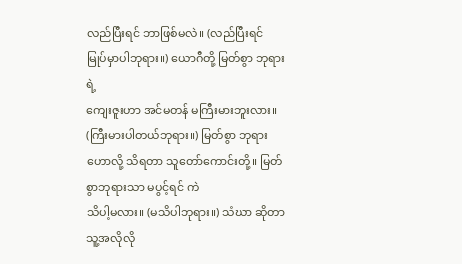လည်ပြီးရင် ဘာဖြစ်မလဲ။ (လည်ပြီးရင်
မြုပ်မှာပါဘုရား။) ယောဂီတို့ မြတ်စွာ ဘုရားရဲ့
ကျေးဇူးဟာ အင်မတန် မကြီးမားဘူးလား။
(ကြီးမားပါတယ်ဘုရား။) မြတ်စွာ ဘုရား ဟောလို့ သိရတာ သူတော်ကောင်းတို့။ မြတ်စွာဘုရားသာ မပွင့်ရင် ကဲ
သိပါ့မလား။ (မသိပါဘုရား။) သံဃာ ဆိုတာ သူ့အလိုလို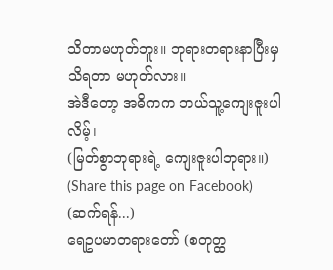သိတာမဟုတ်ဘူး။ ဘုရားတရားနာပြီးမှ သိရတာ မဟုတ်လား။
အဲဒီတော့ အဓိကက ဘယ်သူ့ကျေးဇူးပါလိမ့်၊
(မြတ်စွာဘုရားရဲ့ ကျေးဇူးပါဘုရား။)
(Share this page on Facebook)
(ဆက်ရန်...)
ရေဥပမာတရားတော် (စတုတ္ထ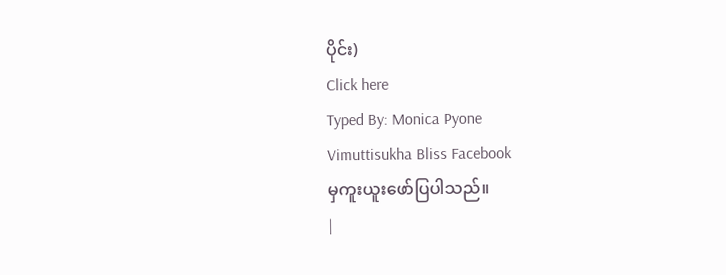ပိုင်း)
Click here
Typed By: Monica Pyone
Vimuttisukha Bliss Facebook
မှကူးယူးဖော်ပြပါသည်။
|